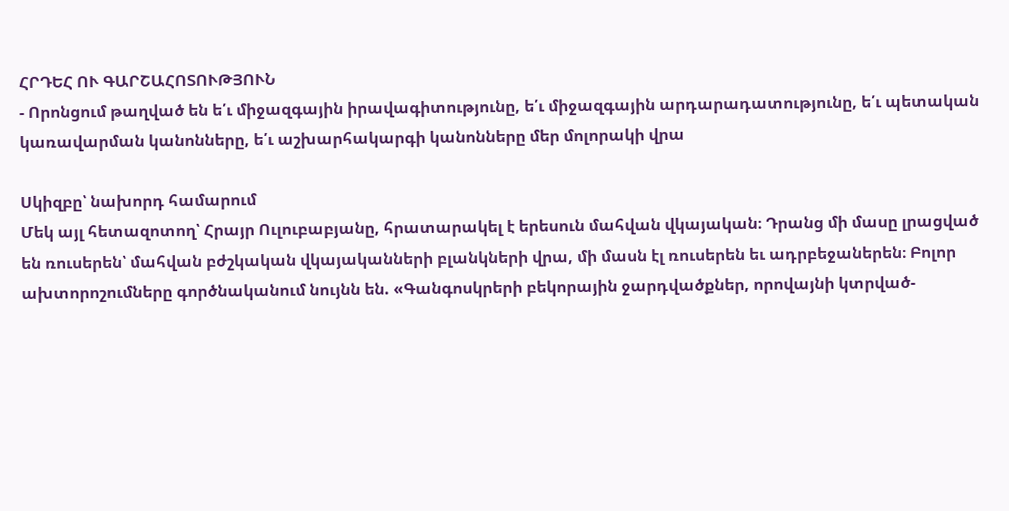ՀՐԴԵՀ ՈՒ ԳԱՐՇԱՀՈՏՈՒԹՅՈՒՆ
- Որոնցում թաղված են ե՛ւ միջազգային իրավագիտությունը, ե՛ւ միջազգային արդարադատությունը, ե՛ւ պետական կառավարման կանոնները, ե՛ւ աշխարհակարգի կանոնները մեր մոլորակի վրա

Սկիզբը՝ նախորդ համարում
Մեկ այլ հետազոտող՝ Հրայր Ուլուբաբյանը, հրատարակել է երեսուն մահվան վկայական։ Դրանց մի մասը լրացված են ռուսերեն՝ մահվան բժշկական վկայականների բլանկների վրա, մի մասն էլ ռուսերեն եւ ադրբեջաներեն։ Բոլոր ախտորոշումները գործնականում նույնն են. «Գանգոսկրերի բեկորային ջարդվածքներ, որովայնի կտրված-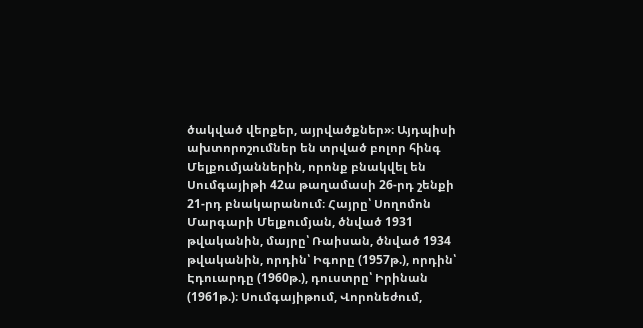ծակված վերքեր, այրվածքներ»։ Այդպիսի ախտորոշումներ են տրված բոլոր հինգ Մելքումյաններին, որոնք բնակվել են Սումգայիթի 42ա թաղամասի 26-րդ շենքի 21-րդ բնակարանում։ Հայրը՝ Սողոմոն Մարգարի Մելքումյան, ծնված 1931 թվականին, մայրը՝ Ռաիսան, ծնված 1934 թվականին, որդին՝ Իգորը (1957թ.), որդին՝ Էդուարդը (1960թ.), դուստրը՝ Իրինան (1961թ.)։ Սումգայիթում, Վորոնեժում,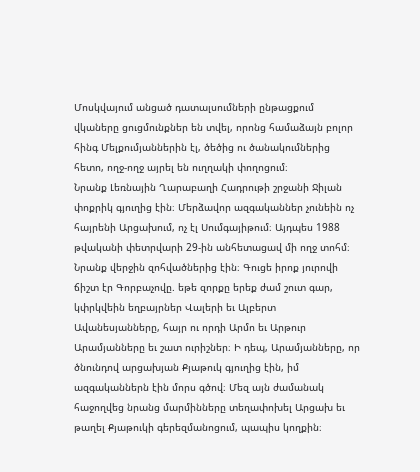Մոսկվայում անցած դատալսումների ընթացքում վկաները ցուցմունքներ են տվել, որոնց համաձայն բոլոր հինգ Մելքումյաններին էլ, ծեծից ու ծանակումներից հետո, ողջ-ողջ այրել են ուղղակի փողոցում։
Նրանք Լեռնային Ղարաբաղի Հադրութի շրջանի Ջիլան փոքրիկ գյուղից էին։ Մերձավոր ազգականներ չունեին ոչ հայրենի Արցախում, ոչ էլ Սումգայիթում։ Այդպես 1988 թվականի փետրվարի 29-ին անհետացավ մի ողջ տոհմ։ Նրանք վերջին զոհվածներից էին։ Գուցե իրոք յուրովի ճիշտ էր Գորբաչովը. եթե զորքը երեք ժամ շուտ գար, կփրկվեին եղբայրներ Վալերի եւ Ալբերտ Ավանեսյանները, հայր ու որդի Արմո եւ Արթուր Արամյանները եւ շատ ուրիշներ։ Ի դեպ, Արամյանները, որ ծնունդով արցախյան Քյաթուկ գյուղից էին, իմ ազգականներն էին մորս գծով։ Մեզ այն ժամանակ հաջողվեց նրանց մարմինները տեղափոխել Արցախ եւ թաղել Քյաթուկի գերեզմանոցում, պապիս կողքին։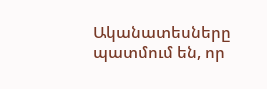Ականատեսները պատմում են, որ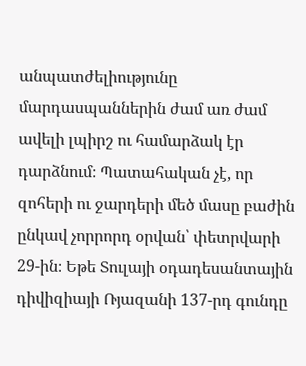անպատժելիությունը մարդասպաններին ժամ առ ժամ ավելի լպիրշ ու համարձակ էր դարձնում։ Պատահական չէ, որ զոհերի ու ջարդերի մեծ մասը բաժին ընկավ չորրորդ օրվան՝ փետրվարի 29-ին։ Եթե Տուլայի օդադեսանտային դիվիզիայի Ռյազանի 137-րդ գունդը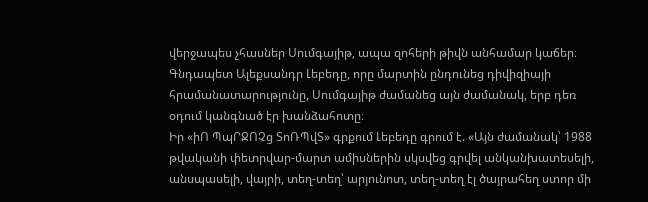վերջապես չհասներ Սումգայիթ, ապա զոհերի թիվն անհամար կաճեր։ Գնդապետ Ալեքսանդր Լեբեդը, որը մարտին ընդունեց դիվիզիայի հրամանատարությունը, Սումգայիթ ժամանեց այն ժամանակ, երբ դեռ օդում կանգնած էր խանձահոտը։
Իր «իՈ ՊպՐՋՈՉց ՏոՌՊվՏ» գրքում Լեբեդը գրում է. «Այն ժամանակ՝ 1988 թվականի փետրվար-մարտ ամիսներին սկսվեց գրվել անկանխատեսելի, անսպասելի, վայրի, տեղ-տեղ՝ արյունոտ, տեղ-տեղ էլ ծայրահեղ ստոր մի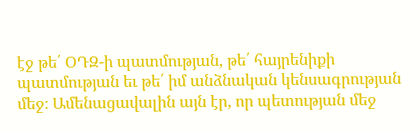էջ թե՛ ՕԴԶ-ի պատմության, թե՛ հայրենիքի պատմության եւ թե՛ իմ անձնական կենսագրության մեջ։ Ամենացավալին այն էր, որ պետության մեջ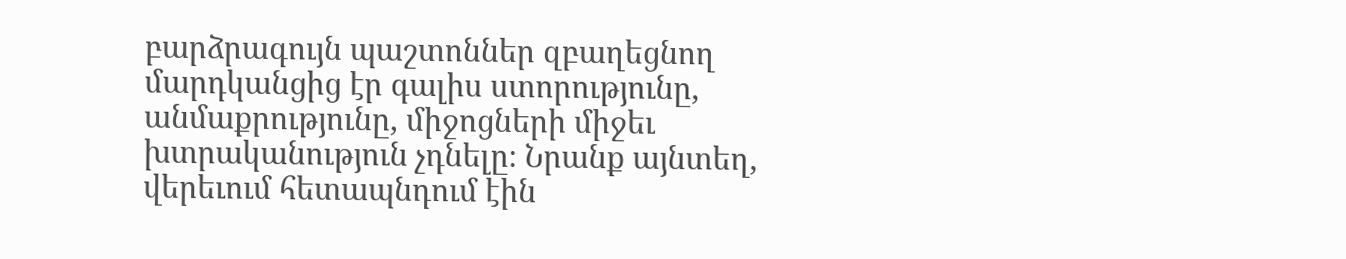բարձրագույն պաշտոններ զբաղեցնող մարդկանցից էր գալիս ստորությունը, անմաքրությունը, միջոցների միջեւ խտրականություն չդնելը։ Նրանք այնտեղ, վերեւում հետապնդում էին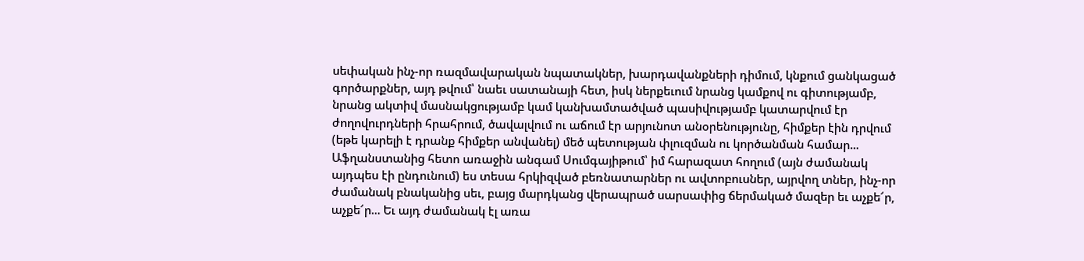սեփական ինչ-որ ռազմավարական նպատակներ, խարդավանքների դիմում, կնքում ցանկացած գործարքներ, այդ թվում՝ նաեւ սատանայի հետ, իսկ ներքեւում նրանց կամքով ու գիտությամբ, նրանց ակտիվ մասնակցությամբ կամ կանխամտածված պասիվությամբ կատարվում էր ժողովուրդների հրահրում, ծավալվում ու աճում էր արյունոտ անօրենությունը, հիմքեր էին դրվում (եթե կարելի է դրանք հիմքեր անվանել) մեծ պետության փլուզման ու կործանման համար... Աֆղանստանից հետո առաջին անգամ Սումգայիթում՝ իմ հարազատ հողում (այն ժամանակ այդպես էի ընդունում) ես տեսա հրկիզված բեռնատարներ ու ավտոբուսներ, այրվող տներ, ինչ-որ ժամանակ բնականից սեւ, բայց մարդկանց վերապրած սարսափից ճերմակած մազեր եւ աչքե՜ր, աչքե՜ր... Եւ այդ ժամանակ էլ առա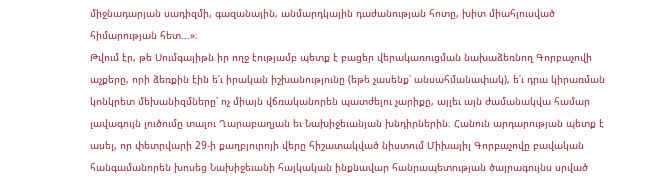միջնադարյան սադիզմի, գազանային, անմարդկային դաժանության հոտը, խիտ միահյուսված հիմարության հետ...»։
Թվում էր, թե Սումգայիթն իր ողջ էությամբ պետք է բացեր վերակառուցման նախաձեռնող Գորբաչովի աչքերը, որի ձեռքին էին ե՛ւ իրական իշխանությունը (եթե չասենք՝ անսահմանափակ), ե՛ւ դրա կիրառման կոնկրետ մեխանիզմները՝ ոչ միայն վճռականորեն պատժելու չարիքը, այլեւ այն ժամանակվա համար լավագույն լուծումը տալու Ղարաբաղյան եւ Նախիջեւանյան խնդիրներին։ Հանուն արդարության պետք է ասել, որ փետրվարի 29-ի քաղբյուրոյի վերը հիշատակված նիստում Միխայիլ Գորբաչովը բավական հանգամանորեն խոսեց Նախիջեւանի հայկական ինքնավար հանրապետության ծայրագույնս սրված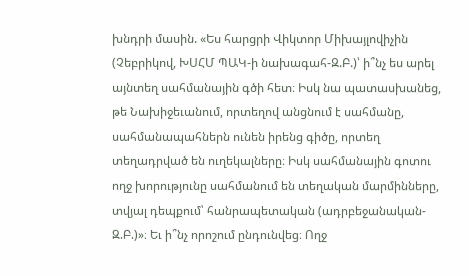խնդրի մասին. «Ես հարցրի Վիկտոր Միխայլովիչին (Չեբրիկով, ԽՍՀՄ ՊԱԿ-ի նախագահ-Զ.Բ.)՝ ի՞նչ ես արել այնտեղ սահմանային գծի հետ։ Իսկ նա պատասխանեց, թե Նախիջեւանում, որտեղով անցնում է սահմանը, սահմանապահներն ունեն իրենց գիծը, որտեղ տեղադրված են ուղեկալները։ Իսկ սահմանային գոտու ողջ խորությունը սահմանում են տեղական մարմինները, տվյալ դեպքում՝ հանրապետական (ադրբեջանական-Զ.Բ.)»։ Եւ ի՞նչ որոշում ընդունվեց։ Ողջ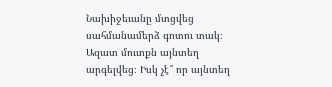Նախիջեւանը մտցվեց սահմանամերձ գոտու տակ։ Ազատ մուտքն այնտեղ արգելվեց։ Իսկ չէ՞ որ այնտեղ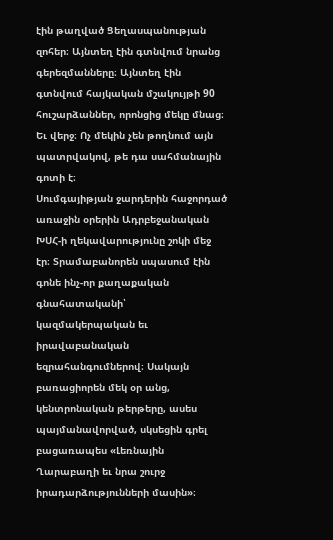էին թաղված Ցեղասպանության զոհեր։ Այնտեղ էին գտնվում նրանց գերեզմանները։ Այնտեղ էին գտնվում հայկական մշակույթի 90 հուշարձաններ, որոնցից մեկը մնաց։ Եւ վերջ։ Ոչ մեկին չեն թողնում այն պատրվակով, թե դա սահմանային գոտի է։
Սումգայիթյան ջարդերին հաջորդած առաջին օրերին Ադրբեջանական ԽՍՀ-ի ղեկավարությունը շոկի մեջ էր։ Տրամաբանորեն սպասում էին գոնե ինչ-որ քաղաքական գնահատականի՝ կազմակերպական եւ իրավաբանական եզրահանգումներով։ Սակայն բառացիորեն մեկ օր անց, կենտրոնական թերթերը, ասես պայմանավորված, սկսեցին գրել բացառապես «Լեռնային Ղարաբաղի եւ նրա շուրջ իրադարձությունների մասին»։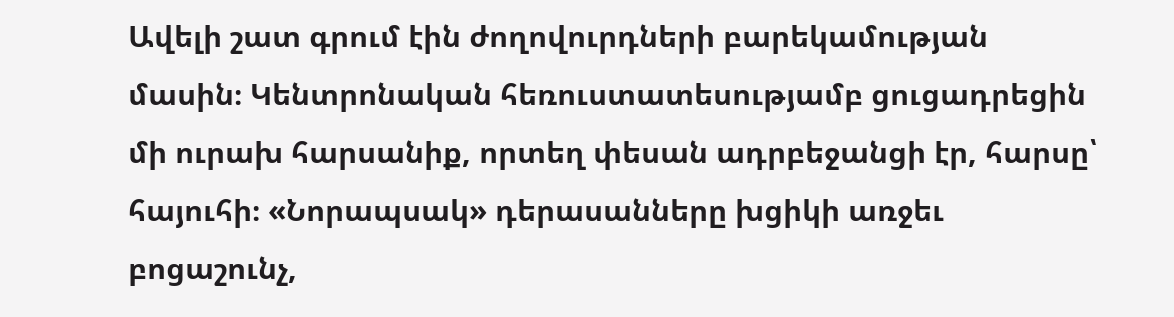Ավելի շատ գրում էին ժողովուրդների բարեկամության մասին։ Կենտրոնական հեռուստատեսությամբ ցուցադրեցին մի ուրախ հարսանիք, որտեղ փեսան ադրբեջանցի էր, հարսը՝ հայուհի։ «Նորապսակ» դերասանները խցիկի առջեւ բոցաշունչ,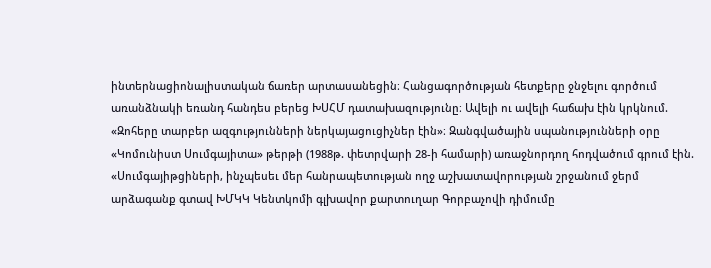ինտերնացիոնալիստական ճառեր արտասանեցին։ Հանցագործության հետքերը ջնջելու գործում առանձնակի եռանդ հանդես բերեց ԽՍՀՄ դատախազությունը։ Ավելի ու ավելի հաճախ էին կրկնում. «Զոհերը տարբեր ազգությունների ներկայացուցիչներ էին»։ Զանգվածային սպանությունների օրը «Կոմունիստ Սումգայիտա» թերթի (1988թ. փետրվարի 28-ի համարի) առաջնորդող հոդվածում գրում էին. «Սումգայիթցիների, ինչպեսեւ մեր հանրապետության ողջ աշխատավորության շրջանում ջերմ արձագանք գտավ ԽՄԿԿ Կենտկոմի գլխավոր քարտուղար Գորբաչովի դիմումը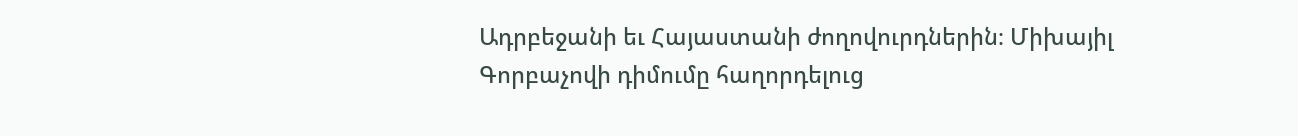Ադրբեջանի եւ Հայաստանի ժողովուրդներին։ Միխայիլ Գորբաչովի դիմումը հաղորդելուց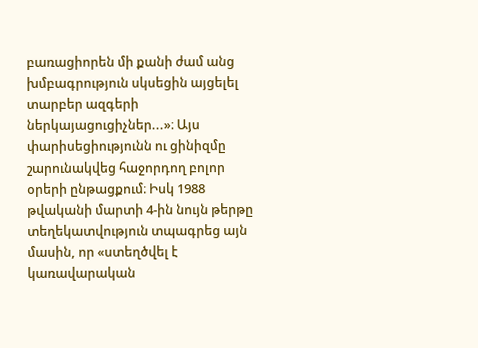բառացիորեն մի քանի ժամ անց խմբագրություն սկսեցին այցելել տարբեր ազգերի ներկայացուցիչներ...»։ Այս փարիսեցիությունն ու ցինիզմը շարունակվեց հաջորդող բոլոր օրերի ընթացքում։ Իսկ 1988 թվականի մարտի 4-ին նույն թերթը տեղեկատվություն տպագրեց այն մասին, որ «ստեղծվել է կառավարական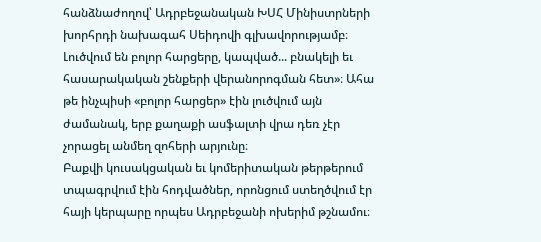հանձնաժողով՝ Ադրբեջանական ԽՍՀ Մինիստրների խորհրդի նախագահ Սեիդովի գլխավորությամբ։ Լուծվում են բոլոր հարցերը, կապված... բնակելի եւ հասարակական շենքերի վերանորոգման հետ»։ Ահա թե ինչպիսի «բոլոր հարցեր» էին լուծվում այն ժամանակ, երբ քաղաքի ասֆալտի վրա դեռ չէր չորացել անմեղ զոհերի արյունը։
Բաքվի կուսակցական եւ կոմերիտական թերթերում տպագրվում էին հոդվածներ, որոնցում ստեղծվում էր հայի կերպարը որպես Ադրբեջանի ոխերիմ թշնամու։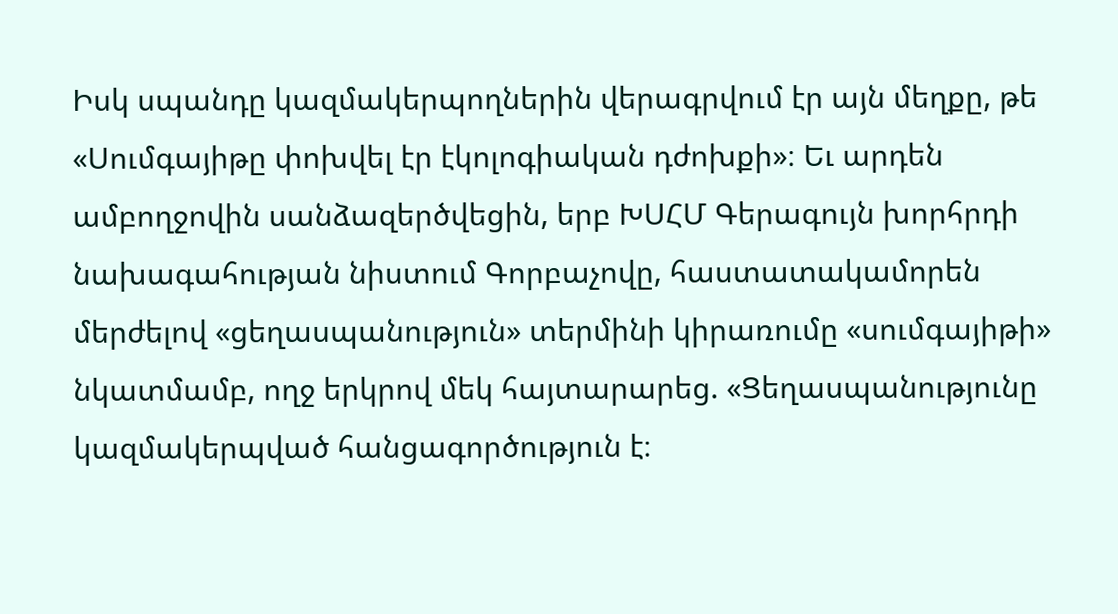Իսկ սպանդը կազմակերպողներին վերագրվում էր այն մեղքը, թե «Սումգայիթը փոխվել էր էկոլոգիական դժոխքի»։ Եւ արդեն ամբողջովին սանձազերծվեցին, երբ ԽՍՀՄ Գերագույն խորհրդի նախագահության նիստում Գորբաչովը, հաստատակամորեն մերժելով «ցեղասպանություն» տերմինի կիրառումը «սումգայիթի» նկատմամբ, ողջ երկրով մեկ հայտարարեց. «Ցեղասպանությունը կազմակերպված հանցագործություն է։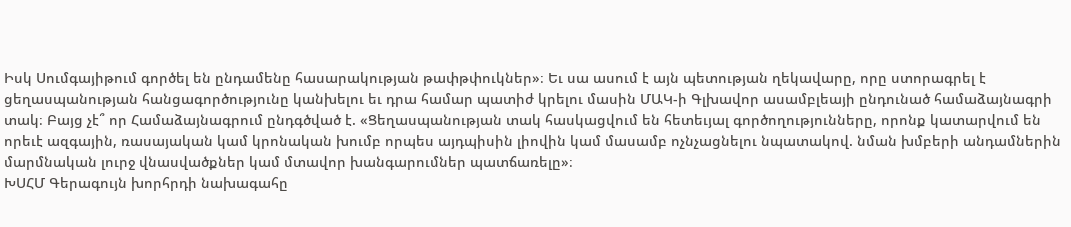Իսկ Սումգայիթում գործել են ընդամենը հասարակության թափթփուկներ»։ Եւ սա ասում է այն պետության ղեկավարը, որը ստորագրել է ցեղասպանության հանցագործությունը կանխելու եւ դրա համար պատիժ կրելու մասին ՄԱԿ-ի Գլխավոր ասամբլեայի ընդունած համաձայնագրի տակ։ Բայց չէ՞ որ Համաձայնագրում ընդգծված է. «Ցեղասպանության տակ հասկացվում են հետեւյալ գործողությունները, որոնք կատարվում են որեւէ ազգային, ռասայական կամ կրոնական խումբ որպես այդպիսին լիովին կամ մասամբ ոչնչացնելու նպատակով. նման խմբերի անդամներին մարմնական լուրջ վնասվածքներ կամ մտավոր խանգարումներ պատճառելը»։
ԽՍՀՄ Գերագույն խորհրդի նախագահը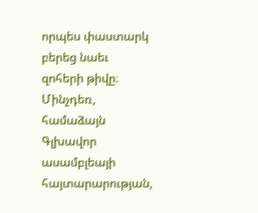որպես փաստարկ բերեց նաեւ զոհերի թիվը։ Մինչդեռ, համաձայն Գլխավոր ասամբլեայի հայտարարության,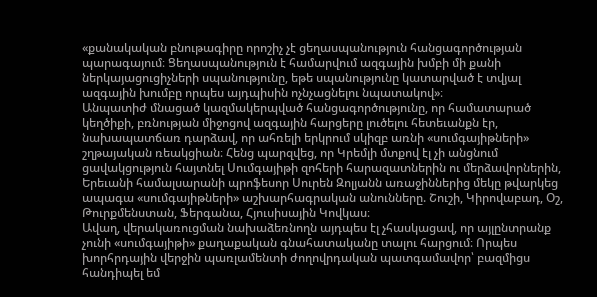«քանակական բնութագիրը որոշիչ չէ ցեղասպանություն հանցագործության պարագայում։ Ցեղասպանություն է համարվում ազգային խմբի մի քանի ներկայացուցիչների սպանությունը, եթե սպանությունը կատարված է տվյալ ազգային խումբը որպես այդպիսին ոչնչացնելու նպատակով»։
Անպատիժ մնացած կազմակերպված հանցագործությունը, որ համատարած կեղծիքի, բռնության միջոցով ազգային հարցերը լուծելու հետեւանքն էր, նախապատճառ դարձավ, որ ահռելի երկրում սկիզբ առնի «սումգայիթների» շղթայական ռեակցիան։ Հենց պարզվեց, որ Կրեմլի մտքով էլ չի անցնում ցավակցություն հայտնել Սումգայիթի զոհերի հարազատներին ու մերձավորներին, Երեւանի համալսարանի պրոֆեսոր Սուրեն Զոլյանն առաջիններից մեկը թվարկեց ապագա «սումգայիթների» աշխարհագրական անունները. Շուշի, Կիրովաբադ, Օշ, Թուրքմենստան, Ֆերգանա, Հյուսիսային Կովկաս։
Ավաղ, վերակառուցման նախաձեռնողն այդպես էլ չհասկացավ, որ այլընտրանք չունի «սումգայիթի» քաղաքական գնահատականը տալու հարցում։ Որպես խորհրդային վերջին պառլամենտի ժողովրդական պատգամավոր՝ բազմիցս հանդիպել եմ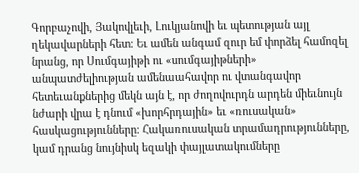Գորբաչովի, Յակովլեւի, Լուկյանովի եւ պետության այլ ղեկավարների հետ։ Եւ ամեն անգամ զուր եմ փորձել համոզել նրանց, որ Սումգայիթի ու «սումգայիթների» անպատժելիության ամենաահավոր ու վտանգավոր հետեւանքներից մեկն այն է, որ ժողովուրդն արդեն միեւնույն նժարի վրա է դնում «խորհրդային» եւ «ռուսական» հասկացությունները։ Հակառուսական տրամադրությունները, կամ դրանց նույնիսկ եզակի փայլատակումները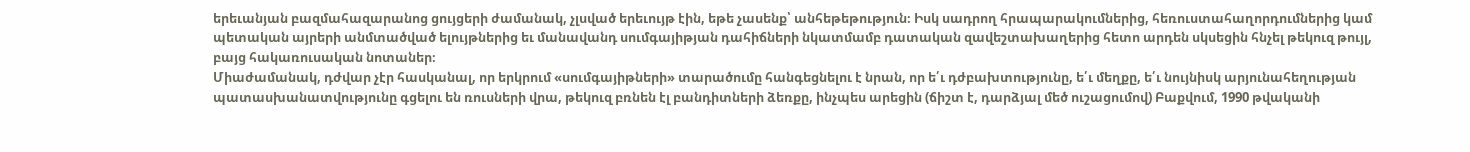երեւանյան բազմահազարանոց ցույցերի ժամանակ, չլսված երեւույթ էին, եթե չասենք՝ անհեթեթություն։ Իսկ սադրող հրապարակումներից, հեռուստահաղորդումներից կամ պետական այրերի անմտածված ելույթներից եւ մանավանդ սումգայիթյան դահիճների նկատմամբ դատական զավեշտախաղերից հետո արդեն սկսեցին հնչել թեկուզ թույլ, բայց հակառուսական նոտաներ։
Միաժամանակ, դժվար չէր հասկանալ, որ երկրում «սումգայիթների» տարածումը հանգեցնելու է նրան, որ ե՛ւ դժբախտությունը, ե՛ւ մեղքը, ե՛ւ նույնիսկ արյունահեղության պատասխանատվությունը գցելու են ռուսների վրա, թեկուզ բռնեն էլ բանդիտների ձեռքը, ինչպես արեցին (ճիշտ է, դարձյալ մեծ ուշացումով) Բաքվում, 1990 թվականի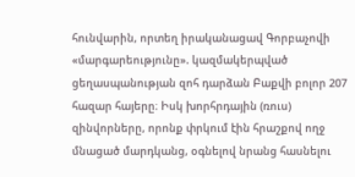հունվարին, որտեղ իրականացավ Գորբաչովի «մարգարեությունը». կազմակերպված ցեղասպանության զոհ դարձան Բաքվի բոլոր 207 հազար հայերը։ Իսկ խորհրդային (ռուս) զինվորները, որոնք փրկում էին հրաշքով ողջ մնացած մարդկանց, օգնելով նրանց հասնելու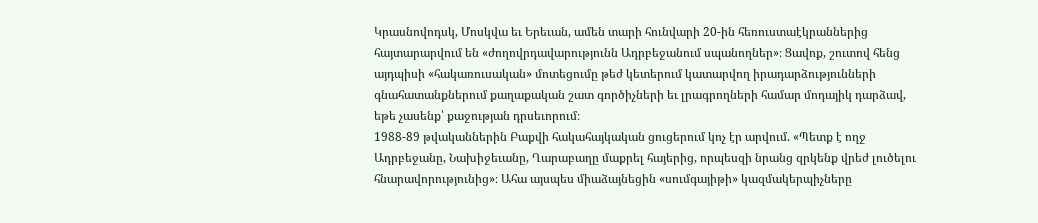Կրասնովոդսկ, Մոսկվա եւ Երեւան, ամեն տարի հունվարի 20-ին հեռուստաէկրաններից հայտարարվում են «ժողովրդավարությունն Ադրբեջանում սպանողներ»։ Ցավոք, շուտով հենց այդպիսի «հակառուսական» մոտեցումը թեժ կետերում կատարվող իրադարձությունների գնահատանքներում քաղաքական շատ գործիչների եւ լրագրողների համար մոդայիկ դարձավ, եթե չասենք՝ քաջության դրսեւորում։
1988-89 թվականներին Բաքվի հակահայկական ցուցերում կոչ էր արվում. «Պետք է ողջ Ադրբեջանը, Նախիջեւանը, Ղարաբաղը մաքրել հայերից, որպեսզի նրանց զրկենք վրեժ լուծելու հնարավորությունից»։ Ահա այսպես միաձայնեցին «սումգայիթի» կազմակերպիչները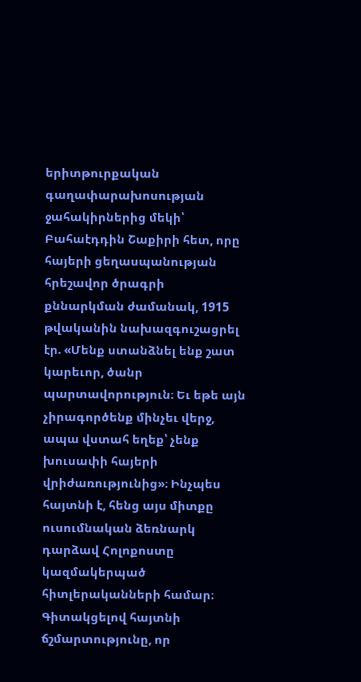երիտթուրքական գաղափարախոսության ջահակիրներից մեկի՝ Բահաէդդին Շաքիրի հետ, որը հայերի ցեղասպանության հրեշավոր ծրագրի քննարկման ժամանակ, 1915 թվականին նախազգուշացրել էր. «Մենք ստանձնել ենք շատ կարեւոր, ծանր պարտավորություն։ Եւ եթե այն չիրագործենք մինչեւ վերջ, ապա վստահ եղեք՝ չենք խուսափի հայերի վրիժառությունից»։ Ինչպես հայտնի է, հենց այս միտքը ուսումնական ձեռնարկ դարձավ Հոլոքոստը կազմակերպած հիտլերականների համար։
Գիտակցելով հայտնի ճշմարտությունը, որ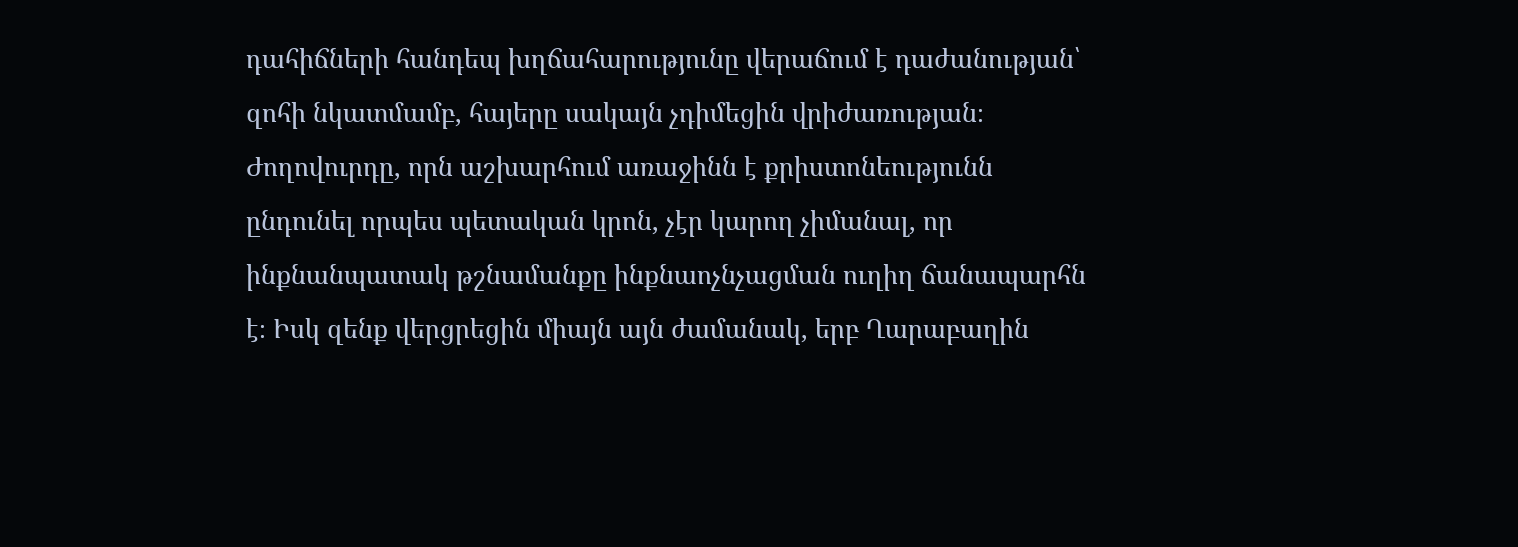դահիճների հանդեպ խղճահարությունը վերաճում է դաժանության՝ զոհի նկատմամբ, հայերը սակայն չդիմեցին վրիժառության։ Ժողովուրդը, որն աշխարհում առաջինն է քրիստոնեությունն ընդունել որպես պետական կրոն, չէր կարող չիմանալ, որ ինքնանպատակ թշնամանքը ինքնաոչնչացման ուղիղ ճանապարհն է։ Իսկ զենք վերցրեցին միայն այն ժամանակ, երբ Ղարաբաղին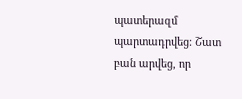պատերազմ պարտադրվեց։ Շատ բան արվեց, որ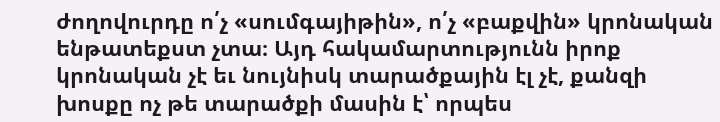ժողովուրդը ո՛չ «սումգայիթին», ո՛չ «բաքվին» կրոնական ենթատեքստ չտա։ Այդ հակամարտությունն իրոք կրոնական չէ եւ նույնիսկ տարածքային էլ չէ, քանզի խոսքը ոչ թե տարածքի մասին է՝ որպես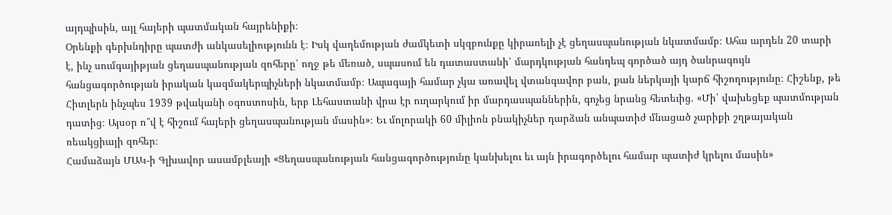այդպիսին, այլ հայերի պատմական հայրենիքի։
Օրենքի գերխնդիրը պատժի անկասելիությունն է։ Իսկ վաղեմության ժամկետի սկզբունքը կիրառելի չէ ցեղասպանության նկատմամբ։ Ահա արդեն 20 տարի է, ինչ սումգայիթյան ցեղասպանության զոհերը՝ ողջ թե մեռած, սպասում են դատաստանի՝ մարդկության հանդեպ գործած այդ ծանրագույն հանցագործության իրական կազմակերպիչների նկատմամբ։ Ապագայի համար չկա առավել վտանգավոր բան, քան ներկայի կարճ հիշողությունը։ Հիշենք, թե Հիտլերն ինչպես 1939 թվականի օգոստոսին, երբ Լեհաստանի վրա էր ուղարկում իր մարդասպաններին, գոչեց նրանց հետեւից. «Մի՛ վախեցեք պատմության դատից։ Այսօր ո՞վ է հիշում հայերի ցեղասպանության մասին»։ Եւ մոլորակի 60 միլիոն բնակիչներ դարձան անպատիժ մնացած չարիքի շղթայական ռեակցիայի զոհեր։
Համաձայն ՄԱԿ-ի Գլխավոր ասամբլեայի «Ցեղասպանության հանցագործությունը կանխելու եւ այն իրագործելու համար պատիժ կրելու մասին»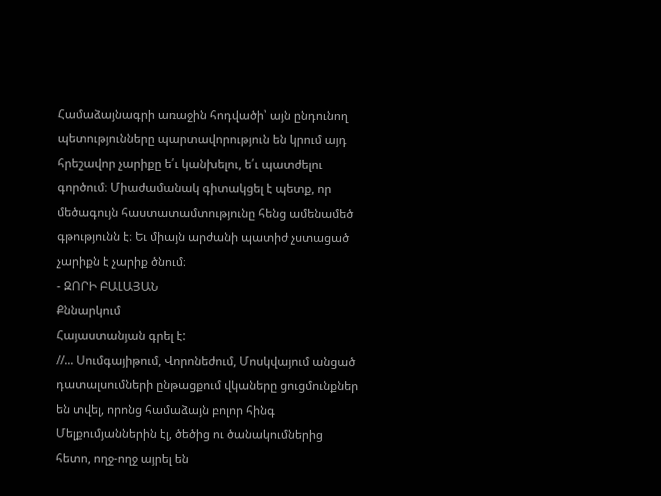Համաձայնագրի առաջին հոդվածի՝ այն ընդունող պետությունները պարտավորություն են կրում այդ հրեշավոր չարիքը ե՛ւ կանխելու, ե՛ւ պատժելու գործում։ Միաժամանակ գիտակցել է պետք, որ մեծագույն հաստատամտությունը հենց ամենամեծ գթությունն է։ Եւ միայն արժանի պատիժ չստացած չարիքն է չարիք ծնում։
- ԶՈՐԻ ԲԱԼԱՅԱՆ
Քննարկում
Հայաստանյան գրել է:
//... Սումգայիթում, Վորոնեժում, Մոսկվայում անցած դատալսումների ընթացքում վկաները ցուցմունքներ են տվել, որոնց համաձայն բոլոր հինգ Մելքումյաններին էլ, ծեծից ու ծանակումներից հետո, ողջ-ողջ այրել են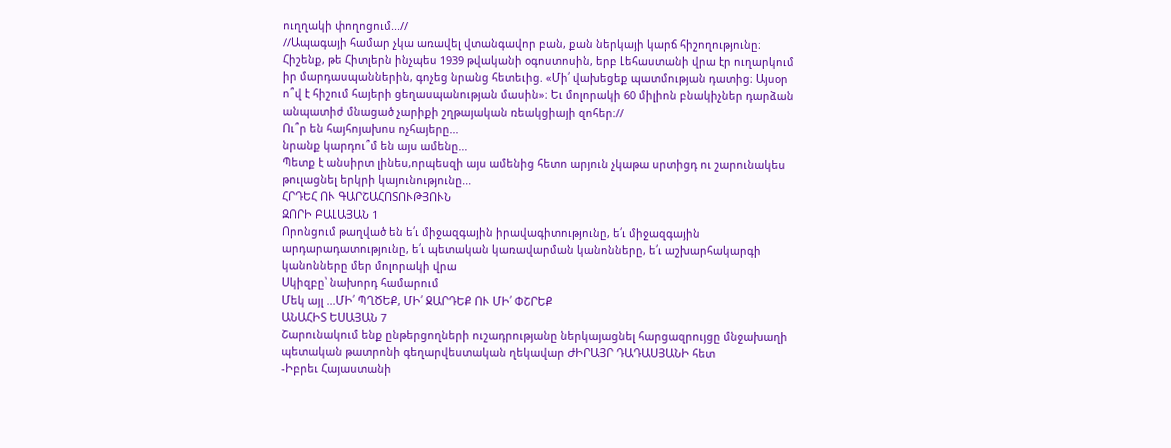ուղղակի փողոցում...//
//Ապագայի համար չկա առավել վտանգավոր բան, քան ներկայի կարճ հիշողությունը։ Հիշենք, թե Հիտլերն ինչպես 1939 թվականի օգոստոսին, երբ Լեհաստանի վրա էր ուղարկում իր մարդասպաններին, գոչեց նրանց հետեւից. «Մի՛ վախեցեք պատմության դատից։ Այսօր ո՞վ է հիշում հայերի ցեղասպանության մասին»։ Եւ մոլորակի 60 միլիոն բնակիչներ դարձան անպատիժ մնացած չարիքի շղթայական ռեակցիայի զոհեր։//
Ու՞ր են հայհոյախոս ոչհայերը...
նրանք կարդու՞մ են այս ամենը...
Պետք է անսիրտ լինես,որպեսզի այս ամենից հետո արյուն չկաթա սրտիցդ ու շարունակես թուլացնել երկրի կայունությունը...
ՀՐԴԵՀ ՈՒ ԳԱՐՇԱՀՈՏՈՒԹՅՈՒՆ
ԶՈՐԻ ԲԱԼԱՅԱՆ 1
Որոնցում թաղված են ե՛ւ միջազգային իրավագիտությունը, ե՛ւ միջազգային արդարադատությունը, ե՛ւ պետական կառավարման կանոնները, ե՛ւ աշխարհակարգի կանոնները մեր մոլորակի վրա
Սկիզբը՝ նախորդ համարում
Մեկ այլ ...ՄԻ՛ ՊՂԾԵՔ, ՄԻ՛ ՋԱՐԴԵՔ ՈՒ ՄԻ՛ ՓՇՐԵՔ
ԱՆԱՀԻՏ ԵՍԱՅԱՆ 7
Շարունակում ենք ընթերցողների ուշադրությանը ներկայացնել հարցազրույցը մնջախաղի պետական թատրոնի գեղարվեստական ղեկավար ԺԻՐԱՅՐ ԴԱԴԱՍՅԱՆԻ հետ
-Իբրեւ Հայաստանի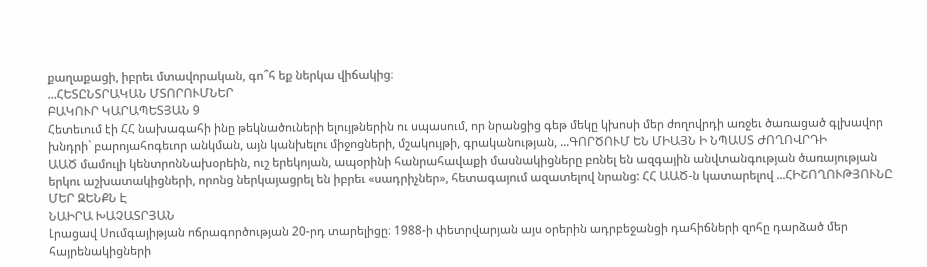քաղաքացի, իբրեւ մտավորական, գո՞հ եք ներկա վիճակից։
...ՀԵՏԸՆՏՐԱԿԱՆ ՄՏՈՐՈՒՄՆԵՐ
ԲԱԿՈՒՐ ԿԱՐԱՊԵՏՅԱՆ 9
Հետեւում էի ՀՀ նախագահի ինը թեկնածուների ելույթներին ու սպասում, որ նրանցից գեթ մեկը կխոսի մեր ժողովրդի առջեւ ծառացած գլխավոր խնդրի` բարոյահոգեւոր անկման, այն կանխելու միջոցների, մշակույթի, գրականության, ...ԳՈՐԾՈՒՄ ԵՆ ՄԻԱՅՆ Ի ՆՊԱՍՏ ԺՈՂՈՎՐԴԻ
ԱԱԾ մամուլի կենտրոնՆախօրեին, ուշ երեկոյան, ապօրինի հանրահավաքի մասնակիցները բռնել են ազգային անվտանգության ծառայության երկու աշխատակիցների, որոնց ներկայացրել են իբրեւ «սադրիչներ», հետագայում ազատելով նրանց: ՀՀ ԱԱԾ-ն կատարելով ...ՀԻՇՈՂՈՒԹՅՈՒՆԸ ՄԵՐ ԶԵՆՔՆ Է
ՆԱԻՐԱ ԽԱՉԱՏՐՅԱՆ
Լրացավ Սումգայիթյան ոճրագործության 20-րդ տարելիցը։ 1988-ի փետրվարյան այս օրերին ադրբեջանցի դահիճների զոհը դարձած մեր հայրենակիցների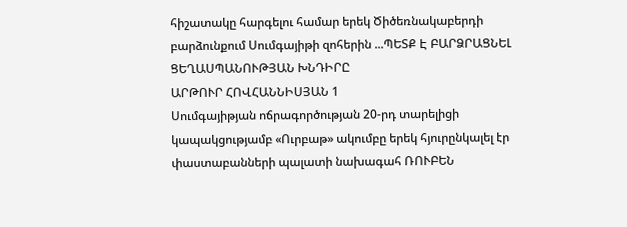հիշատակը հարգելու համար երեկ Ծիծեռնակաբերդի բարձունքում Սումգայիթի զոհերին ...ՊԵՏՔ Է ԲԱՐՁՐԱՑՆԵԼ ՑԵՂԱՍՊԱՆՈՒԹՅԱՆ ԽՆԴԻՐԸ
ԱՐԹՈՒՐ ՀՈՎՀԱՆՆԻՍՅԱՆ 1
Սումգայիթյան ոճրագործության 20-րդ տարելիցի կապակցությամբ «Ուրբաթ» ակումբը երեկ հյուրընկալել էր փաստաբանների պալատի նախագահ ՌՈՒԲԵՆ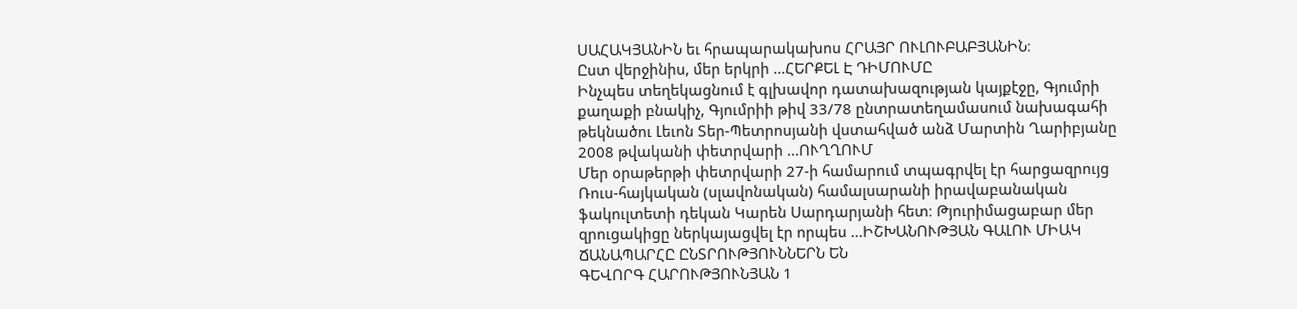ՍԱՀԱԿՅԱՆԻՆ եւ հրապարակախոս ՀՐԱՅՐ ՈՒԼՈՒԲԱԲՅԱՆԻՆ։
Ըստ վերջինիս, մեր երկրի ...ՀԵՐՔԵԼ Է ԴԻՄՈՒՄԸ
Ինչպես տեղեկացնում է գլխավոր դատախազության կայքէջը, Գյումրի քաղաքի բնակիչ, Գյումրիի թիվ 33/78 ընտրատեղամասում նախագահի թեկնածու Լեւոն Տեր-Պետրոսյանի վստահված անձ Մարտին Ղարիբյանը 2008 թվականի փետրվարի ...ՈՒՂՂՈՒՄ
Մեր օրաթերթի փետրվարի 27-ի համարում տպագրվել էր հարցազրույց Ռուս-հայկական (սլավոնական) համալսարանի իրավաբանական ֆակուլտետի դեկան Կարեն Սարդարյանի հետ։ Թյուրիմացաբար մեր զրուցակիցը ներկայացվել էր որպես ...ԻՇԽԱՆՈՒԹՅԱՆ ԳԱԼՈՒ ՄԻԱԿ ՃԱՆԱՊԱՐՀԸ ԸՆՏՐՈՒԹՅՈՒՆՆԵՐՆ ԵՆ
ԳԵՎՈՐԳ ՀԱՐՈՒԹՅՈՒՆՅԱՆ 1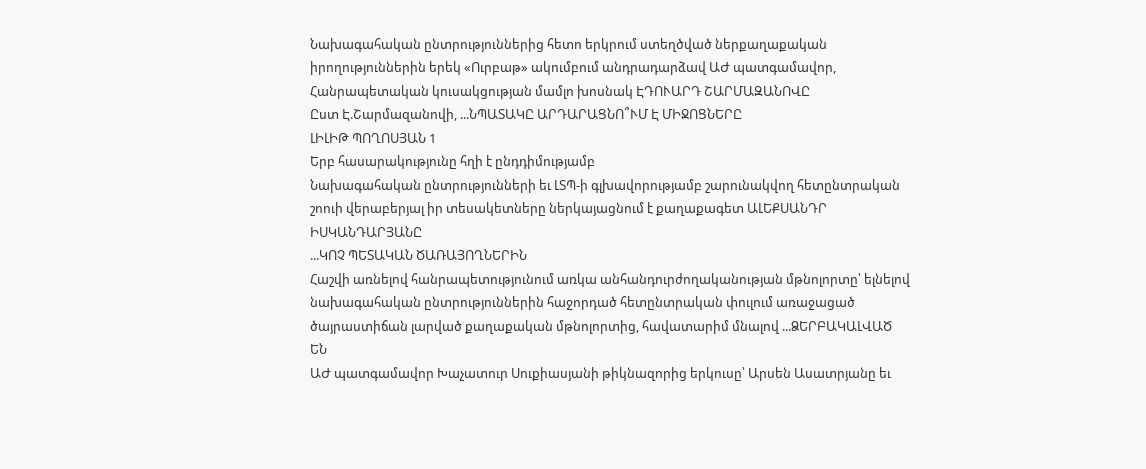Նախագահական ընտրություններից հետո երկրում ստեղծված ներքաղաքական իրողություններին երեկ «Ուրբաթ» ակումբում անդրադարձավ ԱԺ պատգամավոր, Հանրապետական կուսակցության մամլո խոսնակ ԷԴՈՒԱՐԴ ՇԱՐՄԱԶԱՆՈՎԸ
Ըստ Է.Շարմազանովի, ...ՆՊԱՏԱԿԸ ԱՐԴԱՐԱՑՆՈ՞ՒՄ Է ՄԻՋՈՑՆԵՐԸ
ԼԻԼԻԹ ՊՈՂՈՍՅԱՆ 1
Երբ հասարակությունը հղի է ընդդիմությամբ
Նախագահական ընտրությունների եւ ԼՏՊ-ի գլխավորությամբ շարունակվող հետընտրական շոուի վերաբերյալ իր տեսակետները ներկայացնում է քաղաքագետ ԱԼԵՔՍԱՆԴՐ ԻՍԿԱՆԴԱՐՅԱՆԸ
...ԿՈՉ ՊԵՏԱԿԱՆ ԾԱՌԱՅՈՂՆԵՐԻՆ
Հաշվի առնելով հանրապետությունում առկա անհանդուրժողականության մթնոլորտը՝ ելնելով նախագահական ընտրություններին հաջորդած հետընտրական փուլում առաջացած ծայրաստիճան լարված քաղաքական մթնոլորտից, հավատարիմ մնալով ...ՁԵՐԲԱԿԱԼՎԱԾ ԵՆ
ԱԺ պատգամավոր Խաչատուր Սուքիասյանի թիկնազորից երկուսը՝ Արսեն Ասատրյանը եւ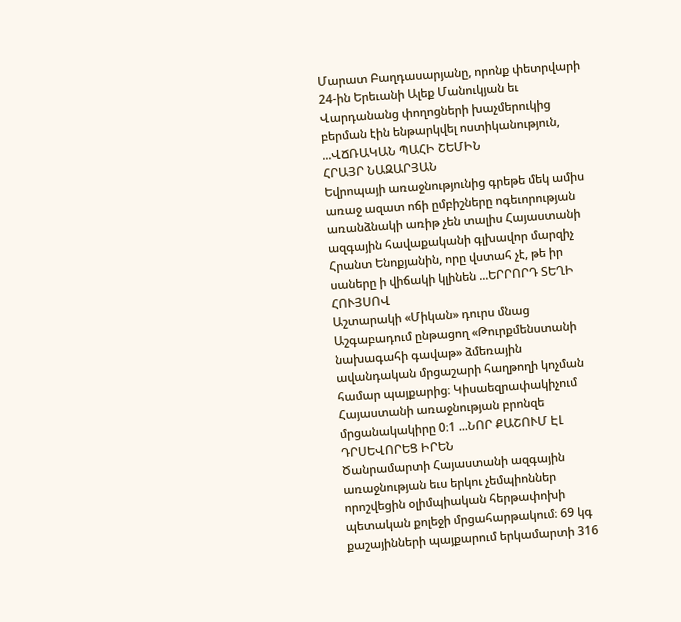Մարատ Բաղդասարյանը, որոնք փետրվարի 24-ին Երեւանի Ալեք Մանուկյան եւ Վարդանանց փողոցների խաչմերուկից բերման էին ենթարկվել ոստիկանություն, ...ՎՃՌԱԿԱՆ ՊԱՀԻ ՇԵՄԻՆ
ՀՐԱՅՐ ՆԱԶԱՐՅԱՆ
Եվրոպայի առաջնությունից գրեթե մեկ ամիս առաջ ազատ ոճի ըմբիշները ոգեւորության առանձնակի առիթ չեն տալիս Հայաստանի ազգային հավաքականի գլխավոր մարզիչ Հրանտ Ենոքյանին, որը վստահ չէ, թե իր սաները ի վիճակի կլինեն ...ԵՐՐՈՐԴ ՏԵՂԻ ՀՈՒՅՍՈՎ
Աշտարակի «Միկան» դուրս մնաց Աշգաբադում ընթացող «Թուրքմենստանի նախագահի գավաթ» ձմեռային ավանդական մրցաշարի հաղթողի կոչման համար պայքարից։ Կիսաեզրափակիչում Հայաստանի առաջնության բրոնզե մրցանակակիրը 0։1 ...ՆՈՐ ՔԱՇՈՒՄ ԷԼ ԴՐՍԵՎՈՐԵՑ ԻՐԵՆ
Ծանրամարտի Հայաստանի ազգային առաջնության եւս երկու չեմպիոններ որոշվեցին օլիմպիական հերթափոխի պետական քոլեջի մրցահարթակում։ 69 կգ քաշայինների պայքարում երկամարտի 316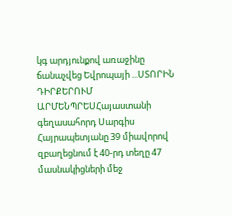կգ արդյունքով առաջինը ճանաչվեց Եվրոպայի ...ՍՏՈՐԻՆ ԴԻՐՔԵՐՈՒՄ
ԱՐՄԵՆՊՐԵՍՀայաստանի գեղասահորդ Սարգիս Հայրապետյանը 39 միավորով զբաղեցնում է 40-րդ տեղը 47 մասնակիցների մեջ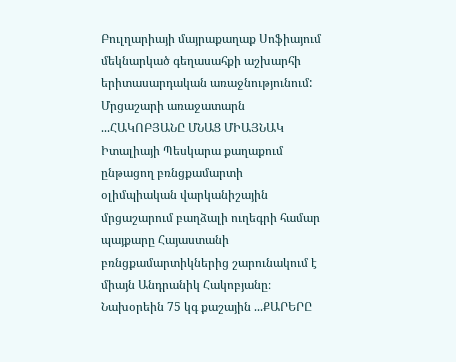Բուլղարիայի մայրաքաղաք Սոֆիայում մեկնարկած գեղասահքի աշխարհի երիտասարդական առաջնությունում: Մրցաշարի առաջատարն ...ՀԱԿՈԲՅԱՆԸ ՄՆԱՑ ՄԻԱՅՆԱԿ
Իտալիայի Պեսկարա քաղաքում ընթացող բռնցքամարտի օլիմպիական վարկանիշային մրցաշարում բաղձալի ուղեգրի համար պայքարը Հայաստանի բռնցքամարտիկներից շարունակում է միայն Անդրանիկ Հակոբյանը։ Նախօրեին 75 կգ քաշային ...ՔԱՐԵՐԸ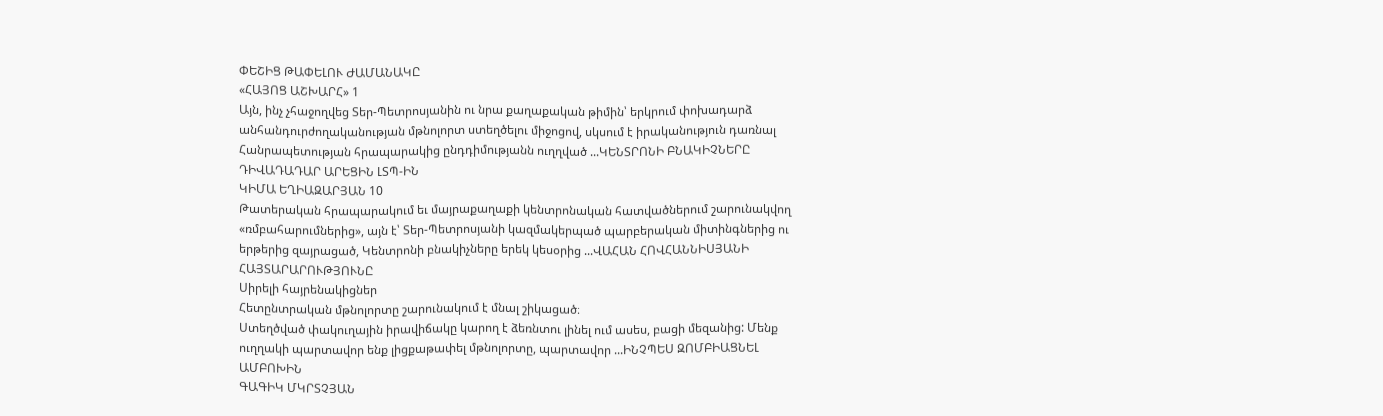ՓԵՇԻՑ ԹԱՓԵԼՈՒ ԺԱՄԱՆԱԿԸ
«ՀԱՅՈՑ ԱՇԽԱՐՀ» 1
Այն, ինչ չհաջողվեց Տեր-Պետրոսյանին ու նրա քաղաքական թիմին՝ երկրում փոխադարձ անհանդուրժողականության մթնոլորտ ստեղծելու միջոցով, սկսում է իրականություն դառնալ Հանրապետության հրապարակից ընդդիմությանն ուղղված ...ԿԵՆՏՐՈՆԻ ԲՆԱԿԻՉՆԵՐԸ ԴԻՎԱԴԱԴԱՐ ԱՐԵՑԻՆ ԼՏՊ-ԻՆ
ԿԻՄԱ ԵՂԻԱԶԱՐՅԱՆ 10
Թատերական հրապարակում եւ մայրաքաղաքի կենտրոնական հատվածներում շարունակվող «ռմբահարումներից», այն է՝ Տեր-Պետրոսյանի կազմակերպած պարբերական միտինգներից ու երթերից զայրացած, Կենտրոնի բնակիչները երեկ կեսօրից ...ՎԱՀԱՆ ՀՈՎՀԱՆՆԻՍՅԱՆԻ ՀԱՅՏԱՐԱՐՈՒԹՅՈՒՆԸ
Սիրելի հայրենակիցներ
Հետընտրական մթնոլորտը շարունակում է մնալ շիկացած։
Ստեղծված փակուղային իրավիճակը կարող է ձեռնտու լինել ում ասես, բացի մեզանից: Մենք ուղղակի պարտավոր ենք լիցքաթափել մթնոլորտը, պարտավոր ...ԻՆՉՊԵՍ ԶՈՄԲԻԱՑՆԵԼ ԱՄԲՈԽԻՆ
ԳԱԳԻԿ ՄԿՐՏՉՅԱՆ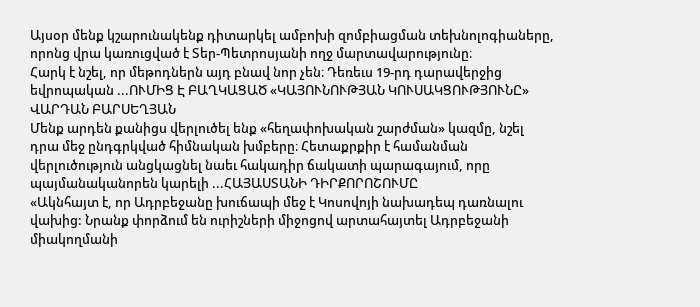Այսօր մենք կշարունակենք դիտարկել ամբոխի զոմբիացման տեխնոլոգիաները, որոնց վրա կառուցված է Տեր-Պետրոսյանի ողջ մարտավարությունը։
Հարկ է նշել, որ մեթոդներն այդ բնավ նոր չեն։ Դեռեւս 19-րդ դարավերջից եվրոպական ...ՈՒՄԻՑ Է ԲԱՂԿԱՑԱԾ «ԿԱՅՈՒՆՈՒԹՅԱՆ ԿՈՒՍԱԿՑՈՒԹՅՈՒՆԸ»
ՎԱՐԴԱՆ ԲԱՐՍԵՂՅԱՆ
Մենք արդեն քանիցս վերլուծել ենք «հեղափոխական շարժման» կազմը, նշել դրա մեջ ընդգրկված հիմնական խմբերը։ Հետաքրքիր է համանման վերլուծություն անցկացնել նաեւ հակադիր ճակատի պարագայում, որը պայմանականորեն կարելի ...ՀԱՅԱՍՏԱՆԻ ԴԻՐՔՈՐՈՇՈՒՄԸ
«Ակնհայտ է, որ Ադրբեջանը խուճապի մեջ է Կոսովոյի նախադեպ դառնալու վախից: Նրանք փորձում են ուրիշների միջոցով արտահայտել Ադրբեջանի միակողմանի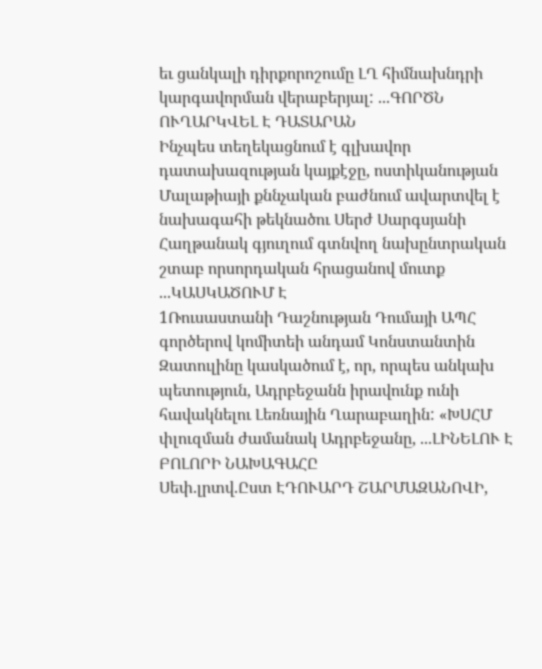եւ ցանկալի դիրքորոշումը ԼՂ հիմնախնդրի կարգավորման վերաբերյալ: ...ԳՈՐԾՆ ՈՒՂԱՐԿՎԵԼ Է ԴԱՏԱՐԱՆ
Ինչպես տեղեկացնում է գլխավոր դատախազության կայքէջը, ոստիկանության Մալաթիայի քննչական բաժնում ավարտվել է նախագահի թեկնածու Սերժ Սարգսյանի Հաղթանակ գյուղում գտնվող նախընտրական շտաբ որսորդական հրացանով մուտք ...ԿԱՍԿԱԾՈՒՄ Է
1Ռուսաստանի Դաշնության Դումայի ԱՊՀ գործերով կոմիտեի անդամ Կոնստանտին Զատուլինը կասկածում է, որ, որպես անկախ պետություն, Ադրբեջանն իրավունք ունի հավակնելու Լեռնային Ղարաբաղին: «ԽՍՀՄ փլուզման ժամանակ Ադրբեջանը, ...ԼԻՆԵԼՈՒ Է ԲՈԼՈՐԻ ՆԱԽԱԳԱՀԸ
Սեփ.լրտվ.Ըստ ԷԴՈՒԱՐԴ ՇԱՐՄԱԶԱՆՈՎԻ,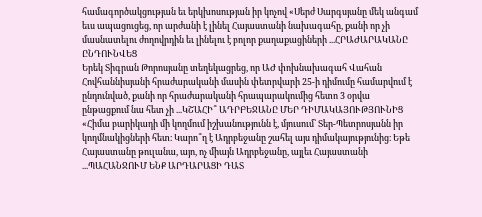համագործակցության եւ երկխոսության իր կոչով «Սերժ Սարգսյանը մեկ անգամ եւս ապացուցեց, որ արժանի է լինել Հայաստանի նախագահը, քանի որ չի մասնատելու ժողովրդին եւ լինելու է բոլոր քաղաքացիների ...ՀՐԱԺԱՐԱԿԱՆԸ ԸՆԴՈՒՆՎԵՑ
Երեկ Տիգրան Թորոսյանը տեղեկացրեց, որ ԱԺ փոխնախագահ Վահան Հովհաննիսյանի հրաժարականի մասին փետրվարի 25-ի դիմումը համարվում է ընդունված, քանի որ հրաժարականի հրապարակումից հետո 3 օրվա ընթացքում նա հետ չի ...ԿՇԱՀԻ՞ ԱԴՐԲԵՋԱՆԸ ՄԵՐ ԴԻՄԱԿԱՅՈՒԹՅՈՒՆԻՑ
«Հիմա բարիկադի մի կողմում իշխանությունն է, մյուսում՝ Տեր-Պետրոսյանն իր կողմնակիցների հետ։ Կարո՞ղ է Ադրբեջանը շահել այս դիմակայությունից։ Եթե Հայաստանը թուլանա, այո, ոչ միայն Ադրբեջանը, այլեւ Հայաստանի ...ՊԱՀԱՆՋՈՒՄ ԵՆՔ ԱՐԴԱՐԱՑԻ ԴԱՏ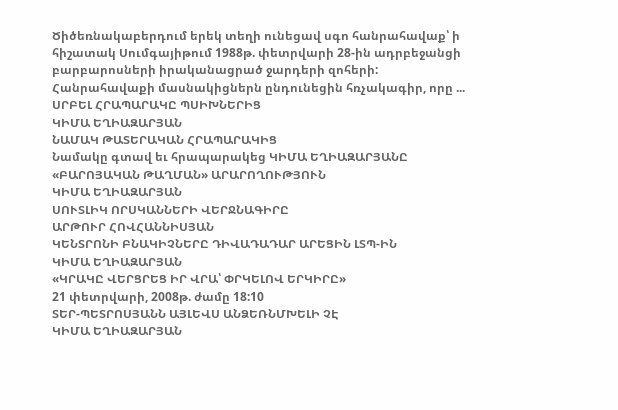Ծիծեռնակաբերդում երեկ տեղի ունեցավ սգո հանրահավաք՝ ի հիշատակ Սումգայիթում 1988թ. փետրվարի 28-ին ադրբեջանցի բարբարոսների իրականացրած ջարդերի զոհերի: Հանրահավաքի մասնակիցներն ընդունեցին հռչակագիր, որը ...
ՍՐԲԵԼ ՀՐԱՊԱՐԱԿԸ ՊՍԻԽՆԵՐԻՑ
ԿԻՄԱ ԵՂԻԱԶԱՐՅԱՆ
ՆԱՄԱԿ ԹԱՏԵՐԱԿԱՆ ՀՐԱՊԱՐԱԿԻՑ
Նամակը գտավ եւ հրապարակեց ԿԻՄԱ ԵՂԻԱԶԱՐՅԱՆԸ
«ԲԱՐՈՅԱԿԱՆ ԹԱՂՄԱՆ» ԱՐԱՐՈՂՈՒԹՅՈՒՆ
ԿԻՄԱ ԵՂԻԱԶԱՐՅԱՆ
ՍՈՒՏԼԻԿ ՈՐՍԿԱՆՆԵՐԻ ՎԵՐՋՆԱԳԻՐԸ
ԱՐԹՈՒՐ ՀՈՎՀԱՆՆԻՍՅԱՆ
ԿԵՆՏՐՈՆԻ ԲՆԱԿԻՉՆԵՐԸ ԴԻՎԱԴԱԴԱՐ ԱՐԵՑԻՆ ԼՏՊ-ԻՆ
ԿԻՄԱ ԵՂԻԱԶԱՐՅԱՆ
«ԿՐԱԿԸ ՎԵՐՑՐԵՑ ԻՐ ՎՐԱ՝ ՓՐԿԵԼՈՎ ԵՐԿԻՐԸ»
21 փետրվարի, 2008թ. ժամը 18:10
ՏԵՐ-ՊԵՏՐՈՍՅԱՆՆ ԱՅԼԵՎՍ ԱՆՁԵՌՆՄԽԵԼԻ ՉԷ
ԿԻՄԱ ԵՂԻԱԶԱՐՅԱՆ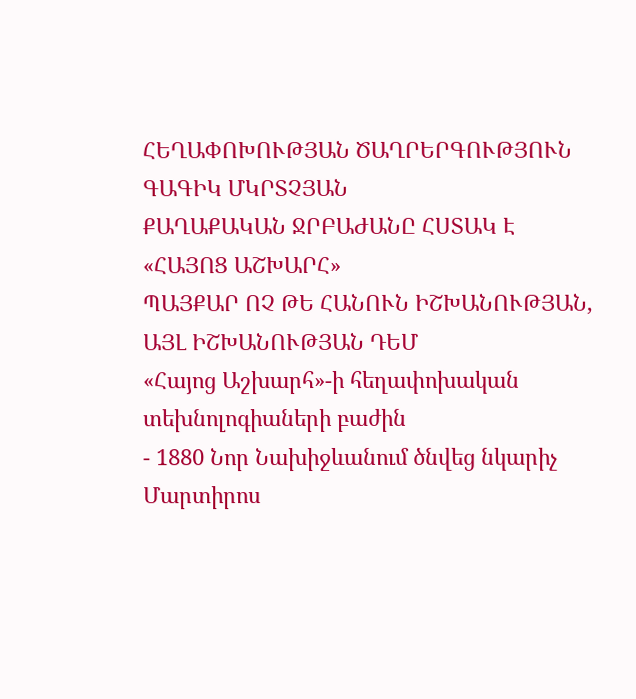ՀԵՂԱՓՈԽՈՒԹՅԱՆ ԾԱՂՐԵՐԳՈՒԹՅՈՒՆ
ԳԱԳԻԿ ՄԿՐՏՉՅԱՆ
ՔԱՂԱՔԱԿԱՆ ՋՐԲԱԺԱՆԸ ՀՍՏԱԿ Է
«ՀԱՅՈՑ ԱՇԽԱՐՀ»
ՊԱՅՔԱՐ ՈՉ ԹԵ ՀԱՆՈՒՆ ԻՇԽԱՆՈՒԹՅԱՆ, ԱՅԼ ԻՇԽԱՆՈՒԹՅԱՆ ԴԵՄ
«Հայոց Աշխարհ»-ի հեղափոխական տեխնոլոգիաների բաժին
- 1880 Նոր Նախիջևանում ծնվեց նկարիչ Մարտիրոս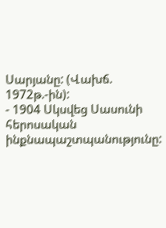Սարյանը: (Վախճ. 1972թ.-ին):
- 1904 Սկսվեց Սասունի հերոսական ինքնապաշտպանությունը: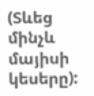(Տևեց մինչև մայիսի կեսերը):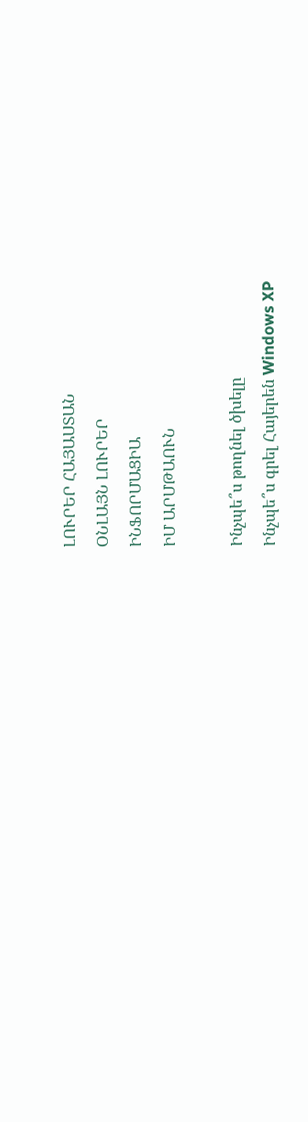ԼՈՒՐԵՐ ՀԱՅԱՍՏԱՆ
ՕՆԼԱՅՆ ԼՈՒՐԵՐ
ԻՆՖՈՐՄԱՑԻԱ
ԻՄ ԱՐՄԹԱՈՒՆ

Ինչպե՞ս թողնել ծխելը
Ինչպե՞ս գրել Հայերեն Windows XP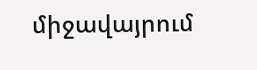միջավայրում